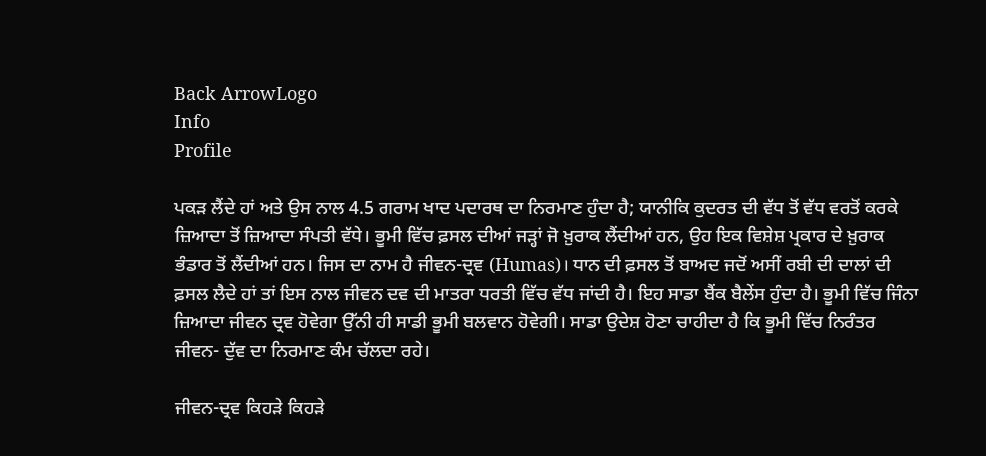Back ArrowLogo
Info
Profile

ਪਕੜ ਲੈਂਦੇ ਹਾਂ ਅਤੇ ਉਸ ਨਾਲ 4.5 ਗਰਾਮ ਖਾਦ ਪਦਾਰਥ ਦਾ ਨਿਰਮਾਣ ਹੁੰਦਾ ਹੈ; ਯਾਨੀਕਿ ਕੁਦਰਤ ਦੀ ਵੱਧ ਤੋਂ ਵੱਧ ਵਰਤੋਂ ਕਰਕੇ ਜ਼ਿਆਦਾ ਤੋਂ ਜ਼ਿਆਦਾ ਸੰਪਤੀ ਵੱਧੇ। ਭੂਮੀ ਵਿੱਚ ਫ਼ਸਲ ਦੀਆਂ ਜੜ੍ਹਾਂ ਜੋ ਖ਼ੁਰਾਕ ਲੈਂਦੀਆਂ ਹਨ, ਉਹ ਇਕ ਵਿਸ਼ੇਸ਼ ਪ੍ਰਕਾਰ ਦੇ ਖ਼ੁਰਾਕ ਭੰਡਾਰ ਤੋਂ ਲੈਂਦੀਆਂ ਹਨ। ਜਿਸ ਦਾ ਨਾਮ ਹੈ ਜੀਵਨ-ਦ੍ਰਵ (Humas)। ਧਾਨ ਦੀ ਫ਼ਸਲ ਤੋਂ ਬਾਅਦ ਜਦੋਂ ਅਸੀਂ ਰਬੀ ਦੀ ਦਾਲਾਂ ਦੀ ਫ਼ਸਲ ਲੈਦੇ ਹਾਂ ਤਾਂ ਇਸ ਨਾਲ ਜੀਵਨ ਦਵ ਦੀ ਮਾਤਰਾ ਧਰਤੀ ਵਿੱਚ ਵੱਧ ਜਾਂਦੀ ਹੈ। ਇਹ ਸਾਡਾ ਬੈਂਕ ਬੈਲੇਂਸ ਹੁੰਦਾ ਹੈ। ਭੂਮੀ ਵਿੱਚ ਜਿੰਨਾ ਜ਼ਿਆਦਾ ਜੀਵਨ ਦ੍ਰਵ ਹੋਵੇਗਾ ਉੱਨੀ ਹੀ ਸਾਡੀ ਭੂਮੀ ਬਲਵਾਨ ਹੋਵੇਗੀ। ਸਾਡਾ ਉਦੇਸ਼ ਹੋਣਾ ਚਾਹੀਦਾ ਹੈ ਕਿ ਭੂਮੀ ਵਿੱਚ ਨਿਰੰਤਰ ਜੀਵਨ- ਦੁੱਵ ਦਾ ਨਿਰਮਾਣ ਕੰਮ ਚੱਲਦਾ ਰਹੇ।

ਜੀਵਨ-ਦ੍ਰਵ ਕਿਹੜੇ ਕਿਹੜੇ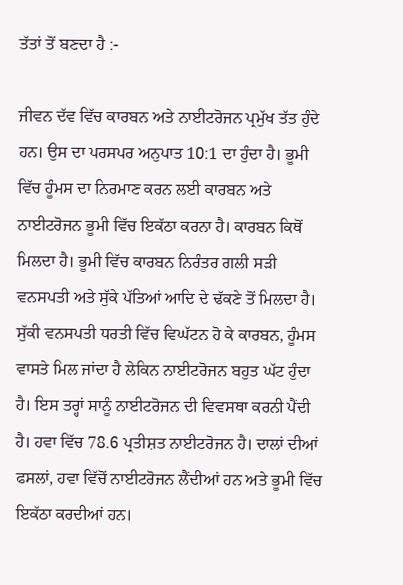ਤੱਤਾਂ ਤੋਂ ਬਣਦਾ ਹੈ :-

ਜੀਵਨ ਦੱਵ ਵਿੱਚ ਕਾਰਬਨ ਅਤੇ ਨਾਈਟਰੋਜਨ ਪ੍ਰਮੁੱਖ ਤੱਤ ਹੁੰਦੇ ਹਨ। ਉਸ ਦਾ ਪਰਸਪਰ ਅਨੁਪਾਤ 10:1 ਦਾ ਹੁੰਦਾ ਹੈ। ਭੂਮੀ ਵਿੱਚ ਹੂੰਮਸ ਦਾ ਨਿਰਮਾਣ ਕਰਨ ਲਈ ਕਾਰਬਨ ਅਤੇ ਨਾਈਟਰੋਜਨ ਭੂਮੀ ਵਿੱਚ ਇਕੱਠਾ ਕਰਨਾ ਹੈ। ਕਾਰਬਨ ਕਿਥੋਂ ਮਿਲਦਾ ਹੈ। ਭੂਮੀ ਵਿੱਚ ਕਾਰਬਨ ਨਿਰੰਤਰ ਗਲੀ ਸੜੀ ਵਨਸਪਤੀ ਅਤੇ ਸੁੱਕੇ ਪੱਤਿਆਂ ਆਦਿ ਦੇ ਢੱਕਣੇ ਤੋਂ ਮਿਲਦਾ ਹੈ। ਸੁੱਕੀ ਵਨਸਪਤੀ ਧਰਤੀ ਵਿੱਚ ਵਿਘੱਟਨ ਹੋ ਕੇ ਕਾਰਬਨ, ਹੂੰਮਸ ਵਾਸਤੇ ਮਿਲ ਜਾਂਦਾ ਹੈ ਲੇਕਿਨ ਨਾਈਟਰੋਜਨ ਬਹੁਤ ਘੱਟ ਹੁੰਦਾ ਹੈ। ਇਸ ਤਰ੍ਹਾਂ ਸਾਨੂੰ ਨਾਈਟਰੋਜਨ ਦੀ ਵਿਵਸਥਾ ਕਰਨੀ ਪੈਂਦੀ ਹੈ। ਹਵਾ ਵਿੱਚ 78.6 ਪ੍ਰਤੀਸ਼ਤ ਨਾਈਟਰੋਜਨ ਹੈ। ਦਾਲਾਂ ਦੀਆਂ ਫਸਲਾਂ, ਹਵਾ ਵਿੱਚੋਂ ਨਾਈਟਰੋਜਨ ਲੈਂਦੀਆਂ ਹਨ ਅਤੇ ਭੂਮੀ ਵਿੱਚ ਇਕੱਠਾ ਕਰਦੀਆਂ ਹਨ।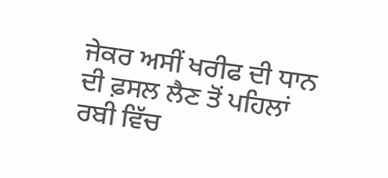ਜੇਕਰ ਅਸੀਂ ਖਰੀਫ ਦੀ ਧਾਨ ਦੀ ਫ਼ਸਲ ਲੈਣ ਤੋਂ ਪਹਿਲਾਂ ਰਬੀ ਵਿੱਚ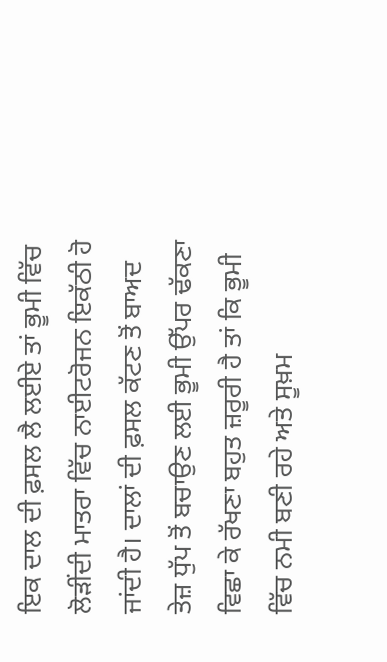ਇਕ ਦਾਲ ਦੀ ਫ਼ਸਲ ਲੈ ਲਈਏ ਤਾਂ ਭੂਮੀ ਵਿੱਚ ਲੋੜੀਂਦੀ ਮਾਤਰਾ ਵਿੱਚ ਨਾਈਟਰੋਜਨ ਇਕੱਠੀ ਹੋ ਜਾਂਦੀ ਹੈ। ਦਾਲਾਂ ਦੀ ਫ਼ਸਲ ਕੱਟਣ ਤੋਂ ਬਾਅਦ ਤੇਜ਼ ਧੁੱਪ ਤੋਂ ਬਚਾਉਣ ਲਈ ਭੂਮੀ ਉੱਪਰ ਢੱਕਣਾ ਵਿਛਾ ਕੇ ਰੱਖਣਾ ਬਹੁਤ ਜ਼ਰੂਰੀ ਹੈ ਤਾਂ ਕਿ ਭੂਮੀ ਵਿੱਚ ਨਮੀ ਬਣੀ ਰਹੇ ਅਤੇ ਸੂਖ਼ਮ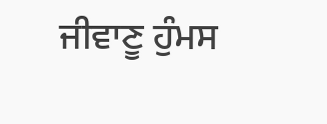ਜੀਵਾਣੂ ਹੁੰਮਸ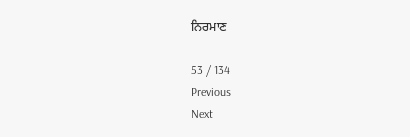ਨਿਰਮਾਣ

53 / 134
Previous
Next